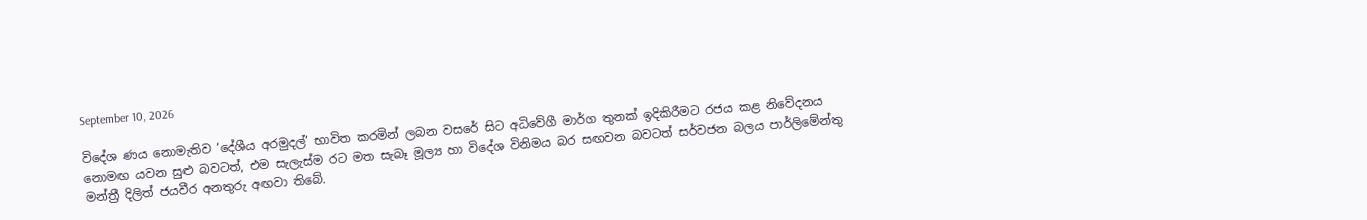September 10, 2026

විදේශ ණය නොමැතිව ‘දේශීය අරමුදල්’ භාවිත කරමින් ලබන වසරේ සිට අධිවේගී මාර්ග තුනක් ඉදිකිරීමට රජය කළ නිවේදනය නොමඟ යවන සුළු බවටත්, එම සැලැස්ම රට මත සැබෑ මූල්‍ය හා විදේශ විනිමය බර සඟවන බවටත් සර්වජන බලය පාර්ලිමේන්තු මන්ත්‍රී දිලිත් ජයවීර අනතුරු අඟවා තිබේ.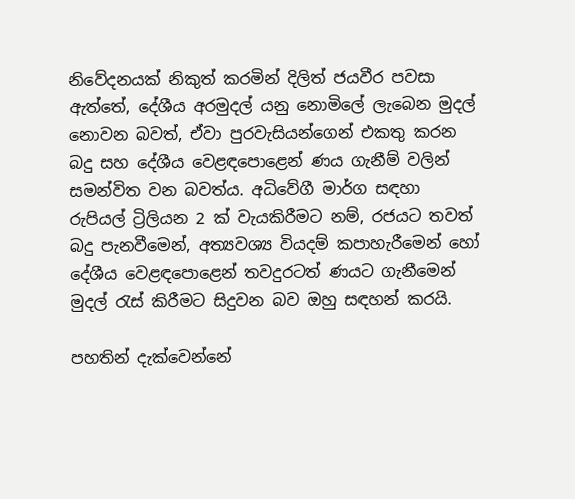නිවේදනයක් නිකුත් කරමින් දිලිත් ජයවීර පවසා ඇත්තේ, දේශීය අරමුදල් යනු නොමිලේ ලැබෙන මුදල් නොවන බවත්, ඒවා පුරවැසියන්ගෙන් එකතු කරන බදු සහ දේශීය වෙළඳපොළෙන් ණය ගැනීම් වලින් සමන්විත වන බවත්ය. අධිවේගී මාර්ග සඳහා රුපියල් ට්‍රිලියන 2 ක් වැයකිරීමට නම්, රජයට තවත් බදු පැනවීමෙන්, අත්‍යවශ්‍ය වියදම් කපාහැරීමෙන් හෝ දේශීය වෙළඳපොළෙන් තවදුරටත් ණයට ගැනීමෙන් මුදල් රැස් කිරීමට සිදුවන බව ඔහු සඳහන් කරයි.

පහතින් දැක්වෙන්නේ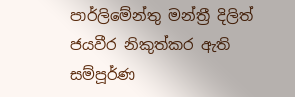පාර්ලිමේන්තු මන්ත්‍රී දිලිත් ජයවීර නිකුත්කර ඇති සම්පූර්ණ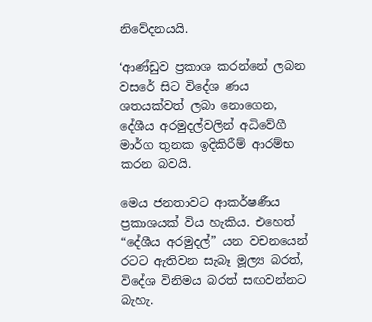නිවේදනයයි.

‘ආණ්ඩුව ප්‍රකාශ කරන්නේ ලබන වසරේ සිට විදේශ ණය ශතයක්වත් ලබා නොගෙන, දේශීය අරමුදල්වලින් අධිවේගී මාර්ග තුනක ඉදිකිරීම් ආරම්භ කරන බවයි.

මෙය ජනතාවට ආකර්ෂණීය ප්‍රකාශයක් විය හැකිය. එහෙත් “දේශීය අරමුදල්” යන වචනයෙන් රටට ඇතිවන සැබෑ මූල්‍ය බරත්, විදේශ විනිමය බරත් සඟවන්නට බැහැ.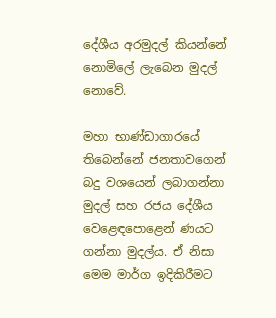දේශීය අරමුදල් කියන්නේ නොමිලේ ලැබෙන මුදල් නොවේ.

මහා භාණ්ඩාගාරයේ තිබෙන්නේ ජනතාවගෙන් බදු වශයෙන් ලබාගන්නා මුදල් සහ රජය දේශීය වෙළෙඳපොළෙන් ණයට ගන්නා මුදල්ය. ඒ නිසා මෙම මාර්ග ඉදිකිරීමට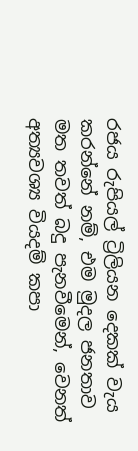රජය රුපියල් ට්‍රිලියන දෙකක් වැය කරන්නේ නම්, එම මුදල ජනතාව මත තවත් බදු පැනවීමෙන්, වෙනත් අත්‍යවශ්‍ය වියදම් කපා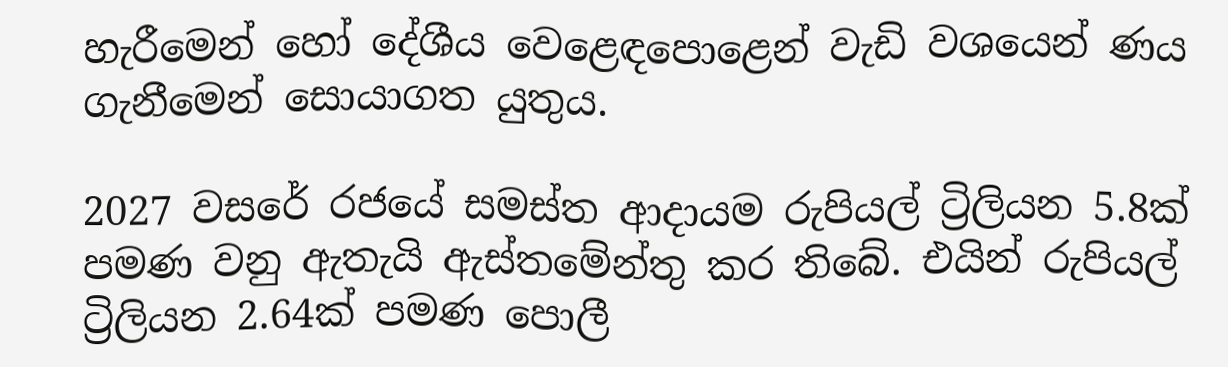හැරීමෙන් හෝ දේශීය වෙළෙඳපොළෙන් වැඩි වශයෙන් ණය ගැනීමෙන් සොයාගත යුතුය.

2027 වසරේ රජයේ සමස්ත ආදායම රුපියල් ට්‍රිලියන 5.8ක් පමණ වනු ඇතැයි ඇස්තමේන්තු කර තිබේ. එයින් රුපියල් ට්‍රිලියන 2.64ක් පමණ පොලී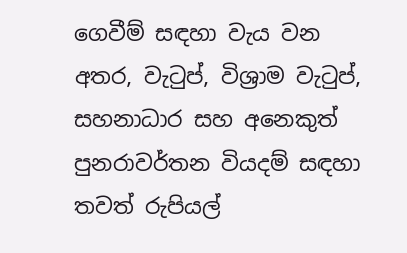ගෙවීම් සඳහා වැය වන අතර, වැටුප්, විශ්‍රාම වැටුප්, සහනාධාර සහ අනෙකුත් පුනරාවර්තන වියදම් සඳහා තවත් රුපියල්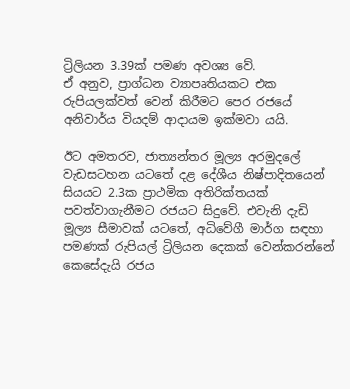ට්‍රිලියන 3.39ක් පමණ අවශ්‍ය වේ.
ඒ අනුව, ප්‍රාග්ධන ව්‍යාපෘතියකට එක රුපියලක්වත් වෙන් කිරීමට පෙර රජයේ අනිවාර්ය වියදම් ආදායම ඉක්මවා යයි.

ඊට අමතරව, ජාත්‍යන්තර මූල්‍ය අරමුදලේ වැඩසටහන යටතේ දළ දේශීය නිෂ්පාදිතයෙන් සියයට 2.3ක ප්‍රාථමික අතිරික්තයක් පවත්වාගැනීමට රජයට සිදුවේ. එවැනි දැඩි මූල්‍ය සීමාවක් යටතේ, අධිවේගී මාර්ග සඳහා පමණක් රුපියල් ට්‍රිලියන දෙකක් වෙන්කරන්නේ කෙසේදැයි රජය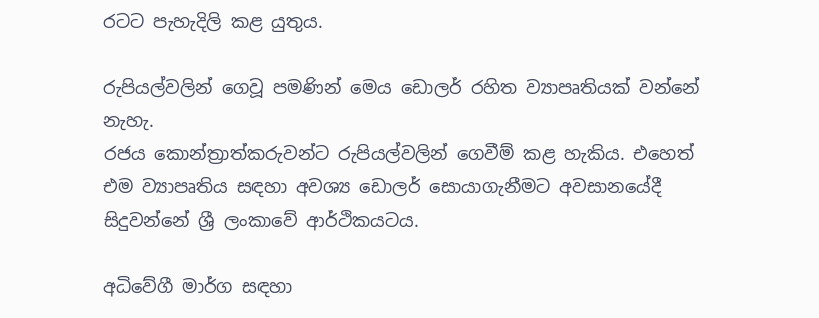රටට පැහැදිලි කළ යුතුය.

රුපියල්වලින් ගෙවූ පමණින් මෙය ඩොලර් රහිත ව්‍යාපෘතියක් වන්නේ නැහැ.
රජය කොන්ත්‍රාත්කරුවන්ට රුපියල්වලින් ගෙවීම් කළ හැකිය. එහෙත් එම ව්‍යාපෘතිය සඳහා අවශ්‍ය ඩොලර් සොයාගැනීමට අවසානයේදී සිදුවන්නේ ශ්‍රී ලංකාවේ ආර්ථිකයටය.

අධිවේගී මාර්ග සඳහා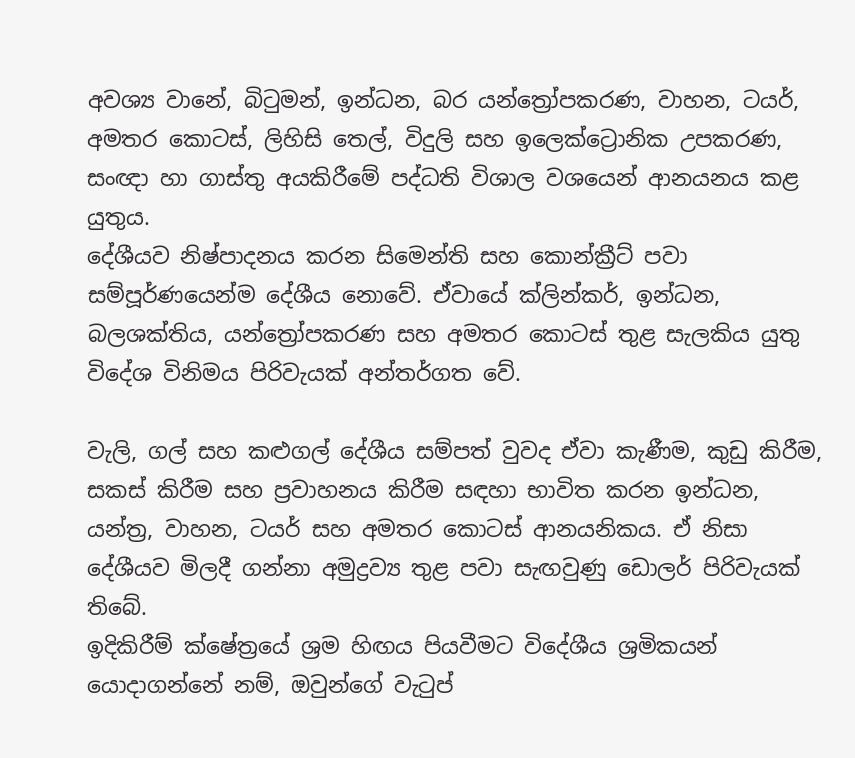අවශ්‍ය වානේ, බිටුමන්, ඉන්ධන, බර යන්ත්‍රෝපකරණ, වාහන, ටයර්, අමතර කොටස්, ලිහිසි තෙල්, විදුලි සහ ඉලෙක්ට්‍රොනික උපකරණ, සංඥා හා ගාස්තු අයකිරීමේ පද්ධති විශාල වශයෙන් ආනයනය කළ යුතුය.
දේශීයව නිෂ්පාදනය කරන සිමෙන්ති සහ කොන්ක්‍රීට් පවා සම්පූර්ණයෙන්ම දේශීය නොවේ. ඒවායේ ක්ලින්කර්, ඉන්ධන, බලශක්තිය, යන්ත්‍රෝපකරණ සහ අමතර කොටස් තුළ සැලකිය යුතු විදේශ විනිමය පිරිවැයක් අන්තර්ගත වේ.

වැලි, ගල් සහ කළුගල් දේශීය සම්පත් වුවද ඒවා කැණීම, කුඩු කිරීම, සකස් කිරීම සහ ප්‍රවාහනය කිරීම සඳහා භාවිත කරන ඉන්ධන, යන්ත්‍ර, වාහන, ටයර් සහ අමතර කොටස් ආනයනිකය. ඒ නිසා දේශීයව මිලදී ගන්නා අමුද්‍රව්‍ය තුළ පවා සැඟවුණු ඩොලර් පිරිවැයක් තිබේ.
ඉදිකිරීම් ක්ෂේත්‍රයේ ශ්‍රම හිඟය පියවීමට විදේශීය ශ්‍රමිකයන් යොදාගන්නේ නම්, ඔවුන්ගේ වැටුප්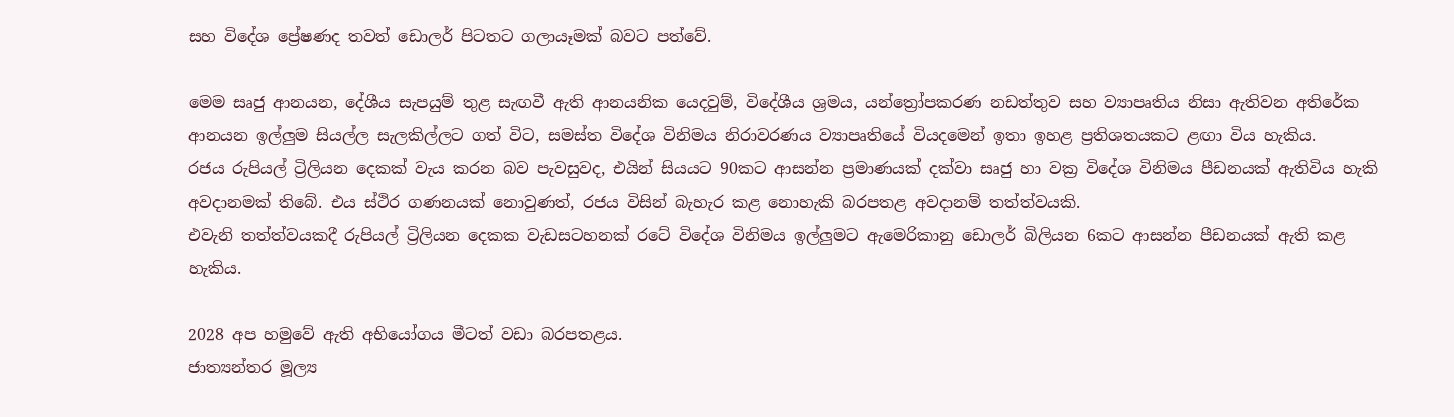සහ විදේශ ප්‍රේෂණද තවත් ඩොලර් පිටතට ගලායෑමක් බවට පත්වේ.

මෙම සෘජු ආනයන, දේශීය සැපයුම් තුළ සැඟවී ඇති ආනයනික යෙදවුම්, විදේශීය ශ්‍රමය, යන්ත්‍රෝපකරණ නඩත්තුව සහ ව්‍යාපෘතිය නිසා ඇතිවන අතිරේක ආනයන ඉල්ලුම සියල්ල සැලකිල්ලට ගත් විට, සමස්ත විදේශ විනිමය නිරාවරණය ව්‍යාපෘතියේ වියදමෙන් ඉතා ඉහළ ප්‍රතිශතයකට ළඟා විය හැකිය.
රජය රුපියල් ට්‍රිලියන දෙකක් වැය කරන බව පැවසුවද, එයින් සියයට 90කට ආසන්න ප්‍රමාණයක් දක්වා සෘජු හා වක්‍ර විදේශ විනිමය පීඩනයක් ඇතිවිය හැකි අවදානමක් තිබේ. එය ස්ථිර ගණනයක් නොවුණත්, රජය විසින් බැහැර කළ නොහැකි බරපතළ අවදානම් තත්ත්වයකි.
එවැනි තත්ත්වයකදී රුපියල් ට්‍රිලියන දෙකක වැඩසටහනක් රටේ විදේශ විනිමය ඉල්ලුමට ඇමෙරිකානු ඩොලර් බිලියන 6කට ආසන්න පීඩනයක් ඇති කළ හැකිය.

2028 අප හමුවේ ඇති අභියෝගය මීටත් වඩා බරපතළය.
ජාත්‍යන්තර මූල්‍ය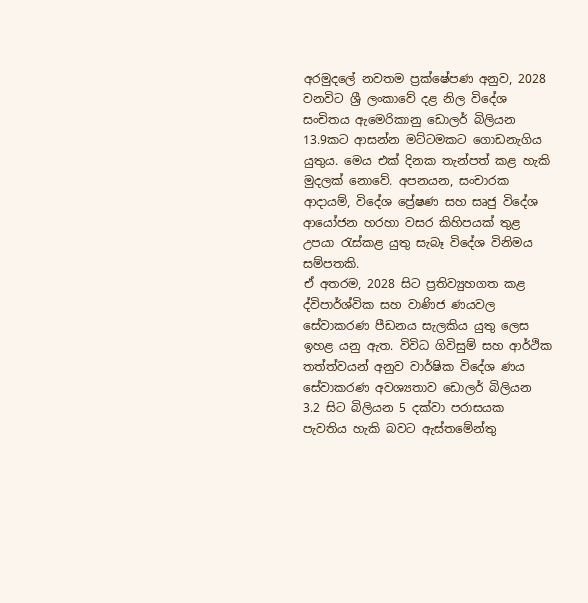අරමුදලේ නවතම ප්‍රක්ෂේපණ අනුව, 2028 වනවිට ශ්‍රී ලංකාවේ දළ නිල විදේශ සංචිතය ඇමෙරිකානු ඩොලර් බිලියන 13.9කට ආසන්න මට්ටමකට ගොඩනැගිය යුතුය. මෙය එක් දිනක තැන්පත් කළ හැකි මුදලක් නොවේ. අපනයන, සංචාරක ආදායම්, විදේශ ප්‍රේෂණ සහ සෘජු විදේශ ආයෝජන හරහා වසර කිහිපයක් තුළ උපයා රැස්කළ යුතු සැබෑ විදේශ විනිමය සම්පතකි.
ඒ අතරම, 2028 සිට ප්‍රතිව්‍යුහගත කළ ද්විපාර්ශ්වික සහ වාණිජ ණයවල සේවාකරණ පීඩනය සැලකිය යුතු ලෙස ඉහළ යනු ඇත. විවිධ ගිවිසුම් සහ ආර්ථික තත්ත්වයන් අනුව වාර්ෂික විදේශ ණය සේවාකරණ අවශ්‍යතාව ඩොලර් බිලියන 3.2 සිට බිලියන 5 දක්වා පරාසයක පැවතිය හැකි බවට ඇස්තමේන්තු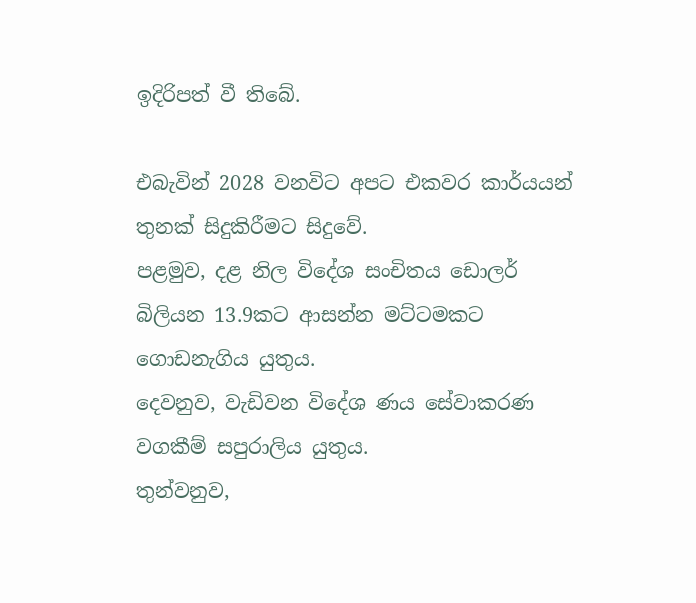ඉදිරිපත් වී තිබේ.

එබැවින් 2028 වනවිට අපට එකවර කාර්යයන් තුනක් සිදුකිරීමට සිදුවේ.
පළමුව, දළ නිල විදේශ සංචිතය ඩොලර් බිලියන 13.9කට ආසන්න මට්ටමකට ගොඩනැගිය යුතුය.
දෙවනුව, වැඩිවන විදේශ ණය සේවාකරණ වගකීම් සපුරාලිය යුතුය.
තුන්වනුව,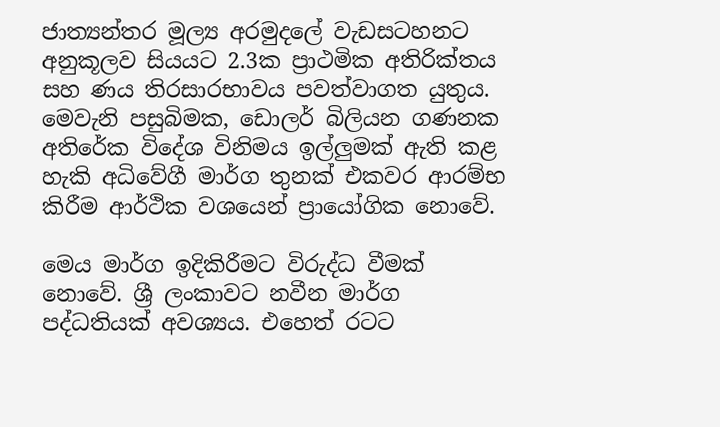ජාත්‍යන්තර මූල්‍ය අරමුදලේ වැඩසටහනට අනුකූලව සියයට 2.3ක ප්‍රාථමික අතිරික්තය සහ ණය තිරසාරභාවය පවත්වාගත යුතුය.
මෙවැනි පසුබිමක, ඩොලර් බිලියන ගණනක අතිරේක විදේශ විනිමය ඉල්ලුමක් ඇති කළ හැකි අධිවේගී මාර්ග තුනක් එකවර ආරම්භ කිරීම ආර්ථික වශයෙන් ප්‍රායෝගික නොවේ.

මෙය මාර්ග ඉදිකිරීමට විරුද්ධ වීමක් නොවේ. ශ්‍රී ලංකාවට නවීන මාර්ග පද්ධතියක් අවශ්‍යය. එහෙත් රටට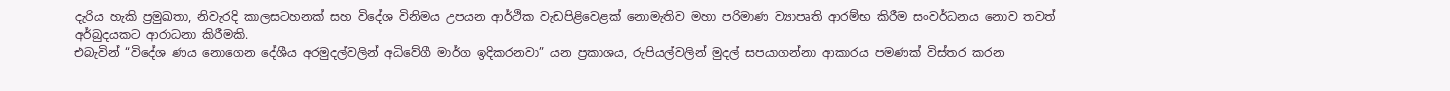දැරිය හැකි ප්‍රමුඛතා, නිවැරදි කාලසටහනක් සහ විදේශ විනිමය උපයන ආර්ථික වැඩපිළිවෙළක් නොමැතිව මහා පරිමාණ ව්‍යාපෘති ආරම්භ කිරීම සංවර්ධනය නොව තවත් අර්බුදයකට ආරාධනා කිරීමකි.
එබැවින් “විදේශ ණය නොගෙන දේශීය අරමුදල්වලින් අධිවේගී මාර්ග ඉදිකරනවා” යන ප්‍රකාශය, රුපියල්වලින් මුදල් සපයාගන්නා ආකාරය පමණක් විස්තර කරන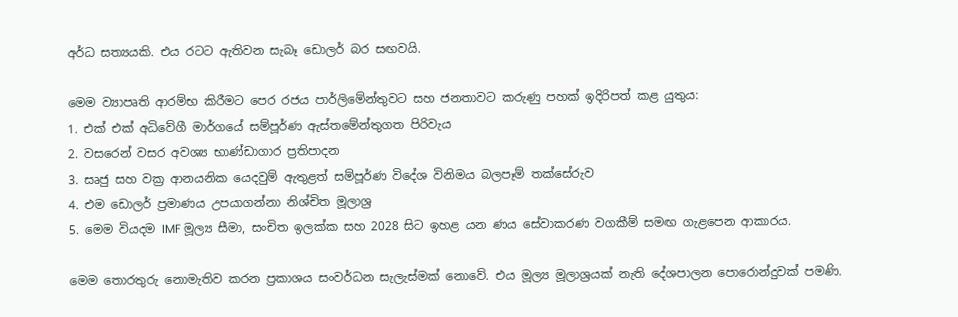අර්ධ සත්‍යයකි. එය රටට ඇතිවන සැබෑ ඩොලර් බර සඟවයි.

මෙම ව්‍යාපෘති ආරම්භ කිරීමට පෙර රජය පාර්ලිමේන්තුවට සහ ජනතාවට කරුණු පහක් ඉදිරිපත් කළ යුතුය:
1. එක් එක් අධිවේගී මාර්ගයේ සම්පූර්ණ ඇස්තමේන්තුගත පිරිවැය
2. වසරෙන් වසර අවශ්‍ය භාණ්ඩාගාර ප්‍රතිපාදන
3. සෘජු සහ වක්‍ර ආනයනික යෙදවුම් ඇතුළත් සම්පූර්ණ විදේශ විනිමය බලපෑම් තක්සේරුව
4. එම ඩොලර් ප්‍රමාණය උපයාගන්නා නිශ්චිත මූලාශ්‍ර
5. මෙම වියදම IMF මූල්‍ය සීමා, සංචිත ඉලක්ක සහ 2028 සිට ඉහළ යන ණය සේවාකරණ වගකීම් සමඟ ගැළපෙන ආකාරය.

මෙම තොරතුරු නොමැතිව කරන ප්‍රකාශය සංවර්ධන සැලැස්මක් නොවේ. එය මූල්‍ය මූලාශ්‍රයක් නැති දේශපාලන පොරොන්දුවක් පමණි.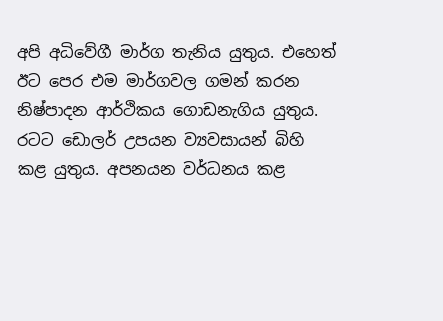අපි අධිවේගී මාර්ග තැනිය යුතුය. එහෙත් ඊට පෙර එම මාර්ගවල ගමන් කරන නිෂ්පාදන ආර්ථිකය ගොඩනැගිය යුතුය. රටට ඩොලර් උපයන ව්‍යවසායන් බිහි කළ යුතුය. අපනයන වර්ධනය කළ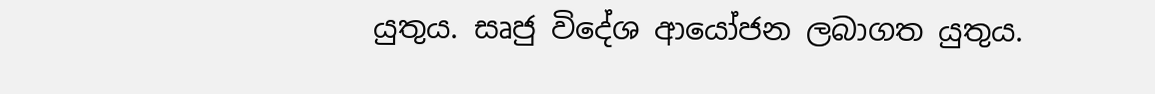යුතුය. සෘජු විදේශ ආයෝජන ලබාගත යුතුය.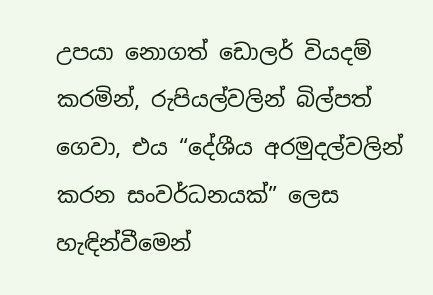උපයා නොගත් ඩොලර් වියදම් කරමින්, රුපියල්වලින් බිල්පත් ගෙවා, එය “දේශීය අරමුදල්වලින් කරන සංවර්ධනයක්” ලෙස හැඳින්වීමෙන්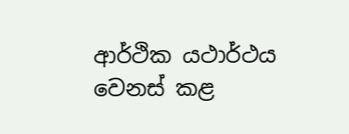ආර්ථික යථාර්ථය වෙනස් කළ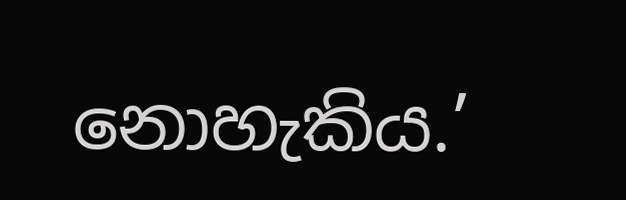නොහැකිය.’